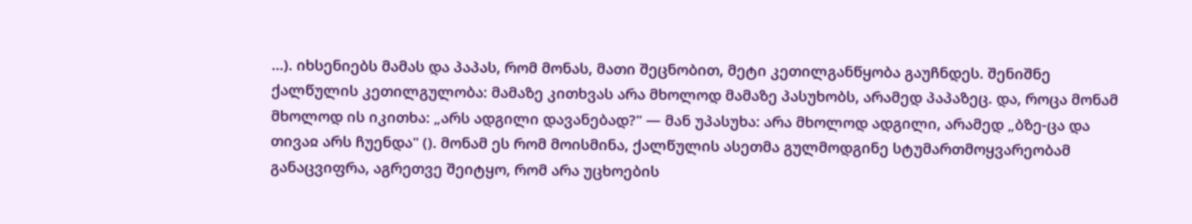...). იხსენიებს მამას და პაპას, რომ მონას, მათი შეცნობით, მეტი კეთილგანწყობა გაუჩნდეს. შენიშნე ქალწულის კეთილგულობა: მამაზე კითხვას არა მხოლოდ მამაზე პასუხობს, არამედ პაპაზეც. და, როცა მონამ მხოლოდ ის იკითხა: „არს ადგილი დავანებად?" — მან უპასუხა: არა მხოლოდ ადგილი, არამედ „ბზე-ცა და თივაჲ არს ჩუენდა" (). მონამ ეს რომ მოისმინა, ქალწულის ასეთმა გულმოდგინე სტუმართმოყვარეობამ განაცვიფრა, აგრეთვე შეიტყო, რომ არა უცხოების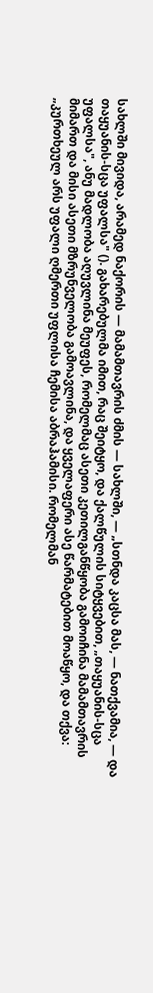სახლში მივიდა, არამედ ნაქორის — მამამთავრის ძმის — სახლში, — „სთნდა კაცსა მას, — ნათქვამია, — და თაყუანის-სცა უფალსა" (). გახარებულმა იმით, რაც შეიტყო, და ქალწულის სიტყვებით, „თაყუანის-სცა უფალსა", ანუ მადლობა აღუვლინა მეუფეს, რომელმაც ასეთი კეთილგანწყობა გამოიჩინა მამამთავრის მიმართ და მისი ასეთი მზრუნველობა გამოავლინა, და ყველაფერი ასე წარმატებით მოაწყო, და თქვა: „კურთხეულ არს უფალი ღმერთი უფლისა ჩემისა აბრაჰამისი. რომელმან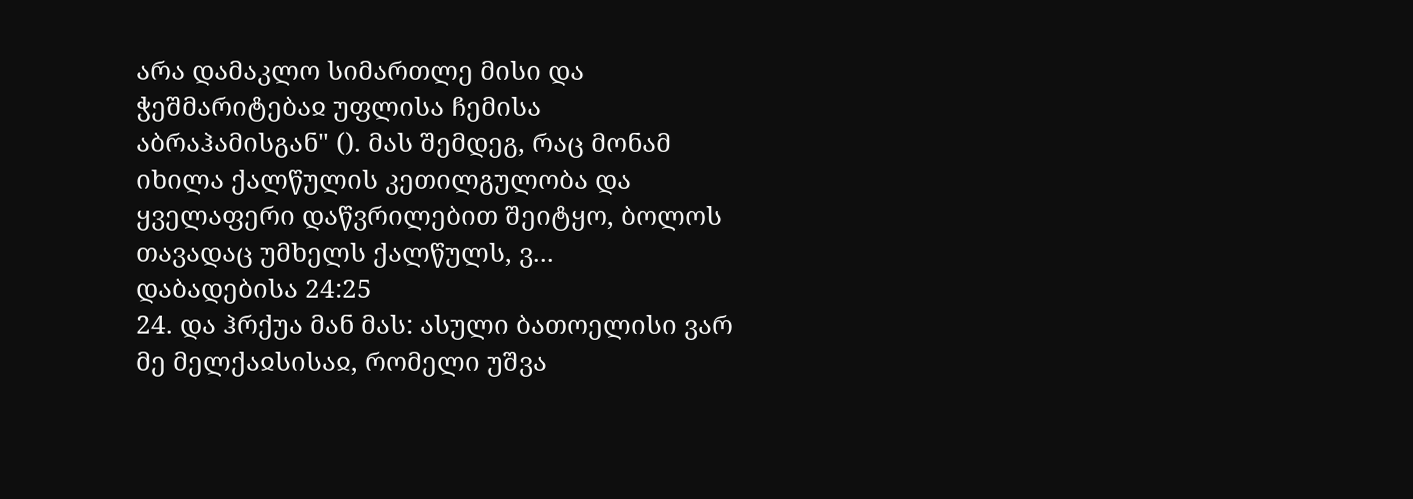არა დამაკლო სიმართლე მისი და ჭეშმარიტებაჲ უფლისა ჩემისა აბრაჰამისგან" (). მას შემდეგ, რაც მონამ იხილა ქალწულის კეთილგულობა და ყველაფერი დაწვრილებით შეიტყო, ბოლოს თავადაც უმხელს ქალწულს, ვ...
დაბადებისა 24:25
24. და ჰრქუა მან მას: ასული ბათოელისი ვარ მე მელქაჲსისაჲ, რომელი უშვა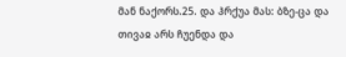მან ნაქორს.25. და ჰრქუა მას: ბზე-ცა და თივაჲ არს ჩუენდა და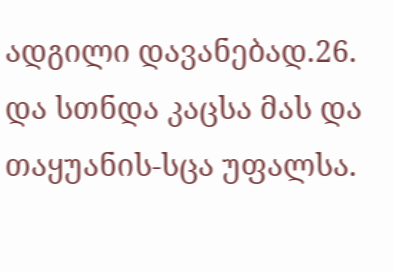ადგილი დავანებად.26. და სთნდა კაცსა მას და თაყუანის-სცა უფალსა.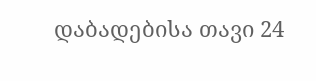დაბადებისა თავი 24